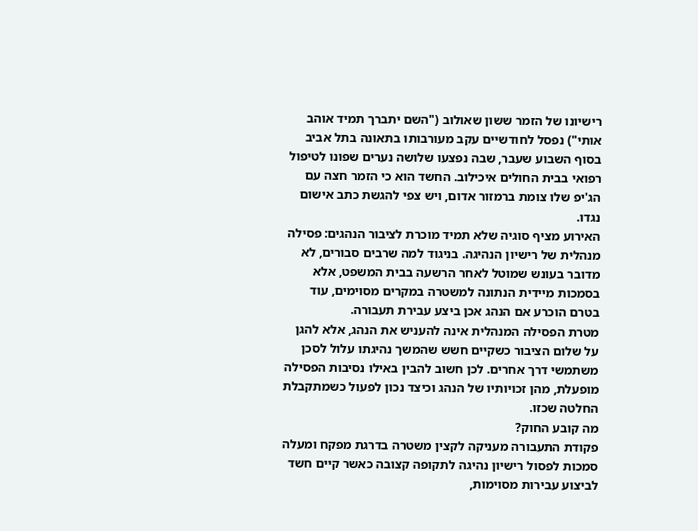רישיונו של הזמר ששון שאולוב ("השם יתברך תמיד אוהב אותי") נפסל לחודשיים עקב מעורבותו בתאונה בתל אביב בסוף השבוע שעבר, שבה נפצעו שלושה נערים שפונו לטיפול רפואי בבית החולים איכילוב. החשד הוא כי הזמר חצה עם הג'יפ שלו צומת ברמזור אדום, ויש צפי להגשת כתב אישום נגדו.
האירוע מציף סוגיה שלא תמיד מוכרת לציבור הנהגים: פסילה מנהלית של רישיון הנהיגה. בניגוד למה שרבים סבורים, לא מדובר בעונש שמוטל לאחר הרשעה בבית המשפט, אלא בסמכות מיידית הנתונה למשטרה במקרים מסוימים, עוד בטרם הוכרע אם הנהג אכן ביצע עבירת תעבורה.
מטרת הפסילה המנהלית אינה להעניש את הנהג, אלא להגן על שלום הציבור כשקיים חשש שהמשך נהיגתו עלול לסכן משתמשי דרך אחרים. לכן חשוב להבין באילו נסיבות הפסילה מופעלת, מהן זכויותיו של הנהג וכיצד נכון לפעול כשמתקבלת החלטה שכזו.
מה קובע החוק?
פקודת התעבורה מעניקה לקצין משטרה בדרגת מפקח ומעלה סמכות לפסול רישיון נהיגה לתקופה קצובה כאשר קיים חשד לביצוע עבירות מסוימות,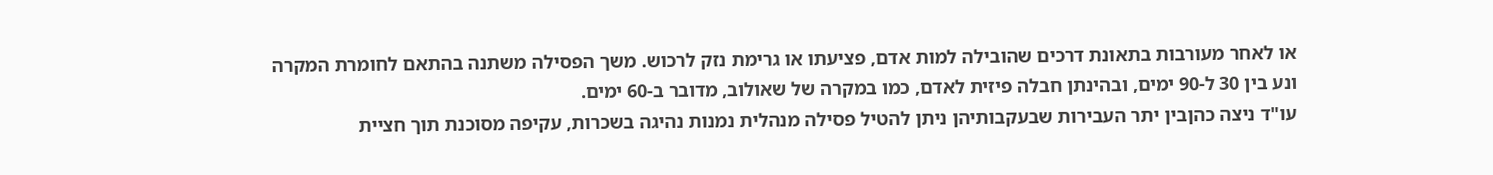או לאחר מעורבות בתאונת דרכים שהובילה למות אדם, פציעתו או גרימת נזק לרכוש. משך הפסילה משתנה בהתאם לחומרת המקרה ונע בין 30 ל-90 ימים, ובהינתן חבלה פיזית לאדם, כמו במקרה של שאולוב, מדובר ב-60 ימים.
עו"ד ניצה כהןבין יתר העבירות שבעקבותיהן ניתן להטיל פסילה מנהלית נמנות נהיגה בשכרות, עקיפה מסוכנת תוך חציית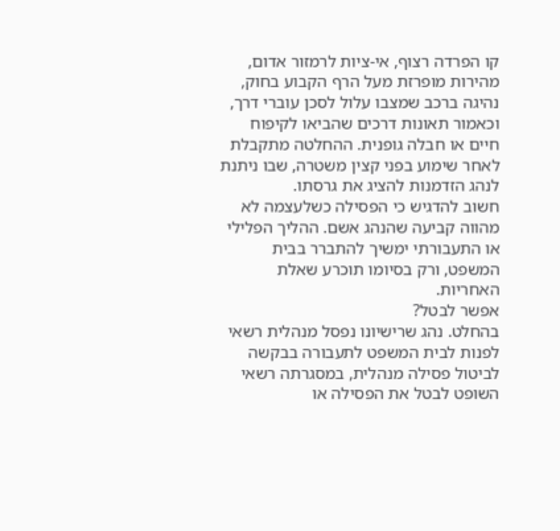קו הפרדה רצוף, אי-ציות לרמזור אדום, מהירות מופרזת מעל הרף הקבוע בחוק, נהיגה ברכב שמצבו עלול לסכן עוברי דרך, וכאמור תאונות דרכים שהביאו לקיפוח חיים או חבלה גופנית. ההחלטה מתקבלת לאחר שימוע בפני קצין משטרה, שבו ניתנת לנהג הזדמנות להציג את גרסתו.
חשוב להדגיש כי הפסילה כשלעצמה לא מהווה קביעה שהנהג אשם. ההליך הפלילי או התעבורתי ימשיך להתברר בבית המשפט, ורק בסיומו תוכרע שאלת האחריות.
אפשר לבטל?
בהחלט. נהג שרישיונו נפסל מנהלית רשאי לפנות לבית המשפט לתעבורה בבקשה לביטול פסילה מנהלית, במסגרתה רשאי השופט לבטל את הפסילה או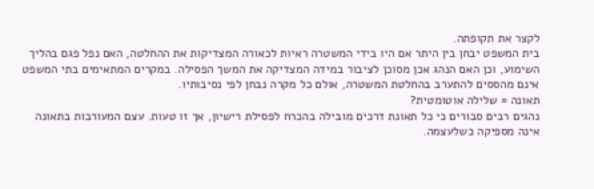לקצר את תקופתה.
בית המשפט יבחן בין היתר אם היו בידי המשטרה ראיות לכאורה המצדיקות את ההחלטה, האם נפל פגם בהליך השימוע, וכן האם הנהג אכן מסוכן לציבור במידה המצדיקה את המשך הפסילה. במקרים המתאימים בתי המשפט אינם מהססים להתערב בהחלטת המשטרה, אולם כל מקרה נבחן לפי נסיבותיו.
תאונה = שלילה אוטומטית?
נהגים רבים סבורים כי כל תאונת דרכים מובילה בהכרח לפסילת רישיון, אך זו טעות. עצם המעורבות בתאונה אינה מספיקה כשלעצמה.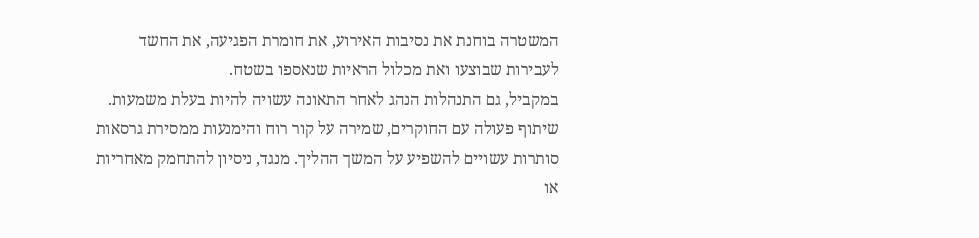המשטרה בוחנת את נסיבות האירוע, את חומרת הפגיעה, את החשד לעבירות שבוצעו ואת מכלול הראיות שנאספו בשטח.
במקביל, גם התנהלות הנהג לאחר התאונה עשויה להיות בעלת משמעות. שיתוף פעולה עם החוקרים, שמירה על קור רוח והימנעות ממסירת גרסאות סותרות עשויים להשפיע על המשך ההליך. מנגד, ניסיון להתחמק מאחריות או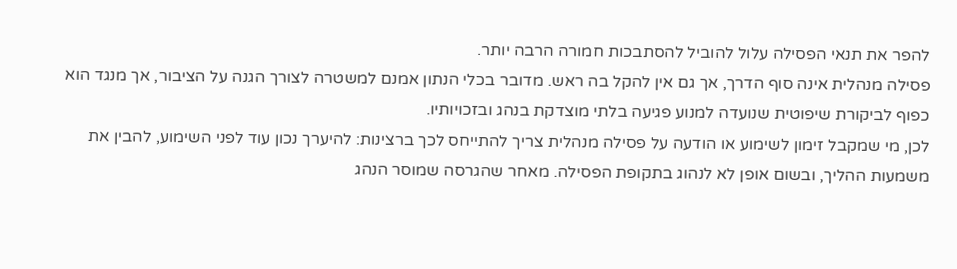להפר את תנאי הפסילה עלול להוביל להסתבכות חמורה הרבה יותר.
פסילה מנהלית אינה סוף הדרך, אך גם אין להקל בה ראש. מדובר בכלי הנתון אמנם למשטרה לצורך הגנה על הציבור, אך מנגד הוא כפוף לביקורת שיפוטית שנועדה למנוע פגיעה בלתי מוצדקת בנהג ובזכויותיו.
לכן, מי שמקבל זימון לשימוע או הודעה על פסילה מנהלית צריך להתייחס לכך ברצינות: להיערך נכון עוד לפני השימוע, להבין את משמעות ההליך, ובשום אופן לא לנהוג בתקופת הפסילה. מאחר שהגרסה שמוסר הנהג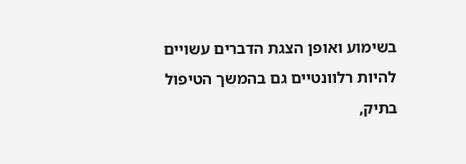בשימוע ואופן הצגת הדברים עשויים להיות רלוונטיים גם בהמשך הטיפול בתיק,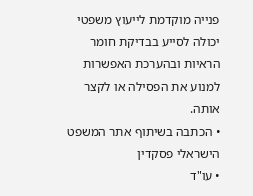פנייה מוקדמת לייעוץ משפטי יכולה לסייע בבדיקת חומר הראיות ובהערכת האפשרות למנוע את הפסילה או לקצר אותה.
• הכתבה בשיתוף אתר המשפט הישראלי פסקדין
• עו"ד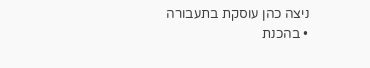ניצה כהן עוסקת בתעבורה
• בהכנת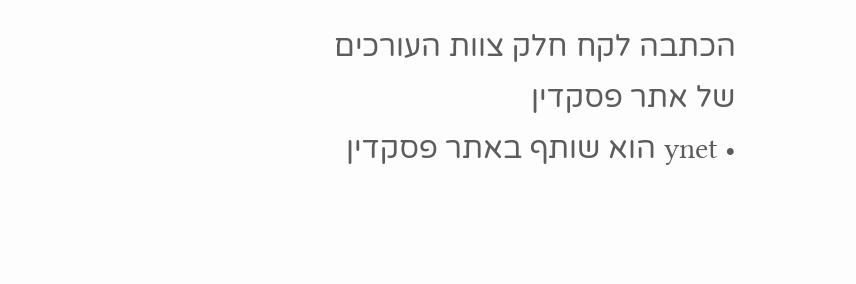הכתבה לקח חלק צוות העורכים של אתר פסקדין
• ynet הוא שותף באתר פסקדין